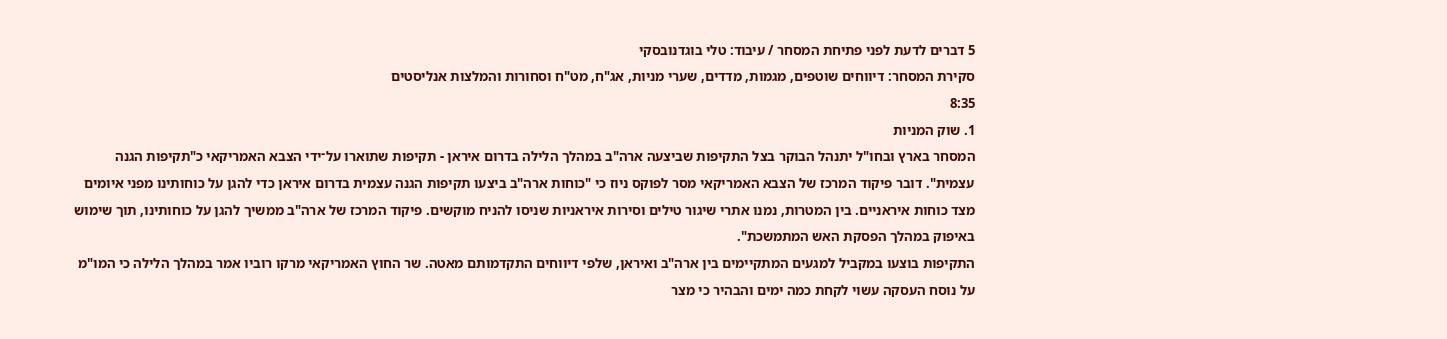5 דברים לדעת לפני פתיחת המסחר / עיבוד: טלי בוגדנובסקי
סקירת המסחר: דיווחים שוטפים, מגמות, מדדים, שערי מניות, אג"ח, מט"ח וסחורות והמלצות אנליסטים
8:35
1. שוק המניות
המסחר בארץ ובחו"ל יתנהל הבוקר בצל התקיפות שביצעה ארה"ב במהלך הלילה בדרום איראן - תקיפות שתוארו על־ידי הצבא האמריקאי כ"תקיפות הגנה עצמית". דובר פיקוד המרכז של הצבא האמריקאי מסר לפוקס ניוז כי "כוחות ארה"ב ביצעו תקיפות הגנה עצמית בדרום איראן כדי להגן על כוחותינו מפני איומים מצד כוחות איראניים. בין המטרות, נמנו אתרי שיגור טילים וסירות איראניות שניסו להניח מוקשים. פיקוד המרכז של ארה"ב ממשיך להגן על כוחותינו, תוך שימוש באיפוק במהלך הפסקת האש המתמשכת".
התקיפות בוצעו במקביל למגעים המתקיימים בין ארה"ב ואיראן, שלפי דיווחים התקדמותם מאטה. שר החוץ האמריקאי מרקו רוביו אמר במהלך הלילה כי המו"מ על נוסח העסקה עשוי לקחת כמה ימים והבהיר כי מצר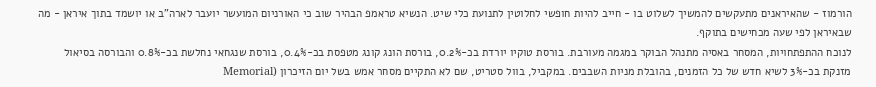הורמוז - שהאיראנים מתעקשים להמשיך לשלוט בו - חייב להיות חופשי לחלוטין לתנועת כלי שיט. הנשיא טראמפ הבהיר שוב כי האורניום המועשר יועבר לארה"ב או יושמד בתוך איראן - מה שבאיראן לפי שעה מכחישים בתוקף.
לנוכח ההתפתחויות, המסחר באסיה מתנהל הבוקר במגמה מעורבת. בורסת טוקיו יורדת בכ-0.2%, בורסת הונג קונג מטפסת בכ-0.4%, בורסת שנגחאי נחלשת בכ-0.8% והבורסה בסיאול מזנקת בכ-3% לשיא חדש של כל הזמנים, בהובלת מניות השבבים. במקביל, בוול סטריט, שם לא התקיים מסחר אמש בשל יום הזיכרון (Memorial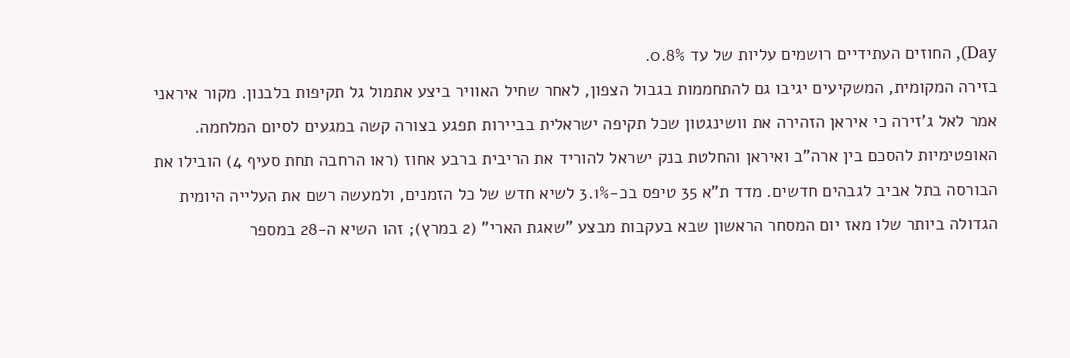Day), החוזים העתידיים רושמים עליות של עד 0.8%.
בזירה המקומית, המשקיעים יגיבו גם להתחממות בגבול הצפון, לאחר שחיל האוויר ביצע אתמול גל תקיפות בלבנון. מקור איראני אמר לאל ג'זירה כי איראן הזהירה את וושינגטון שכל תקיפה ישראלית בביירות תפגע בצורה קשה במגעים לסיום המלחמה.
האופטימיות להסכם בין ארה"ב ואיראן והחלטת בנק ישראל להוריד את הריבית ברבע אחוז (ראו הרחבה תחת סעיף 4) הובילו את הבורסה בתל אביב לגבהים חדשים. מדד ת"א 35 טיפס בכ-3.1% לשיא חדש של כל הזמנים, ולמעשה רשם את העלייה היומית הגדולה ביותר שלו מאז יום המסחר הראשון שבא בעקבות מבצע "שאגת הארי" (2 במרץ); זהו השיא ה-28 במספר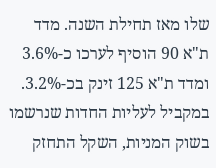שלו מאז תחילת השנה. מדד ת"א 90 הוסיף לערכו כ-3.6% ומדד ת"א 125 זינק בכ-3.2%.
במקביל לעליות החדות שנרשמו בשוק המניות, השקל התחזק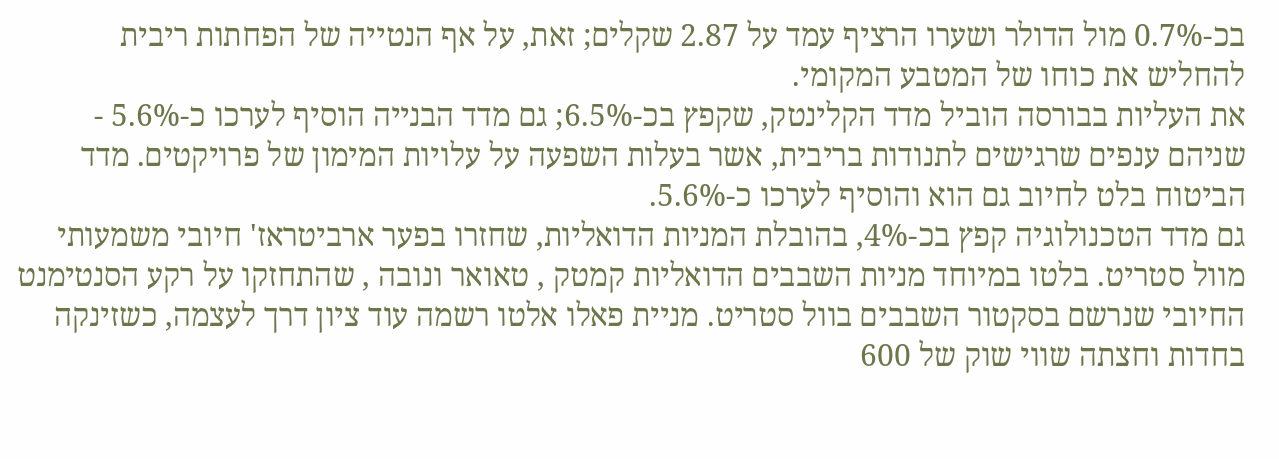בכ-0.7% מול הדולר ושערו הרציף עמד על 2.87 שקלים; זאת, על אף הנטייה של הפחתות ריבית להחליש את כוחו של המטבע המקומי.
את העליות בבורסה הוביל מדד הקלינטק, שקפץ בכ-6.5%; גם מדד הבנייה הוסיף לערכו כ-5.6% - שניהם ענפים שרגישים לתנודות בריבית, אשר בעלות השפעה על עלויות המימון של פרויקטים. מדד הביטוח בלט לחיוב גם הוא והוסיף לערכו כ-5.6%.
גם מדד הטכנולוגיה קפץ בכ-4%, בהובלת המניות הדואליות, שחזרו בפער ארביטראז' חיובי משמעותי מוול סטריט. בלטו במיוחד מניות השבבים הדואליות קמטק , טאואר ונובה , שהתחזקו על רקע הסנטימנט החיובי שנרשם בסקטור השבבים בוול סטריט. מניית פאלו אלטו רשמה עוד ציון דרך לעצמה, כשזינקה בחדות וחצתה שווי שוק של 600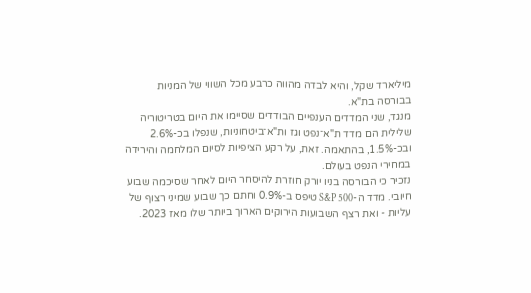מיליארד שקל, והיא לבדה מהווה כרבע מכל השווי של המניות בבורסה בת"א.
מנגד, שני המדדים הענפיים הבודדים שסיימו את היום בטריטוריה שלילית הם מדד ת"א־נפט וגז ות"א־ביטחוניות, שנפלו בכ-2.6% ובכ-1.5%, בהתאמה. זאת, על רקע הציפיות לסיום המלחמה והירידה במחירי הנפט בעולם.
נזכיר כי הבורסה בניו יורק חוזרת להיסחר היום לאחר שסיכמה שבוע חיובי. מדד ה-S&P 500 טיפס ב-0.9% וחתם כך שבוע שמיני רצוף של עליות - ואת רצף השבועות הירוקים הארוך ביותר שלו מאז 2023.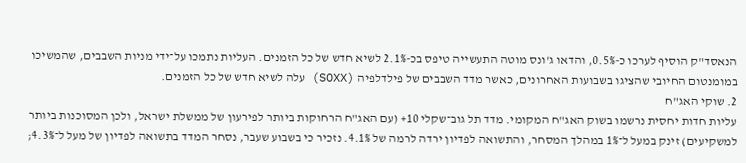הנאסד"ק הוסיף לערכו כ-0.5%, והדאו ג'ונס מוטה התעשייה טיפס בכ-2.1% לשיא חדש של כל הזמנים. העליות נתמכו על־ידי מניות השבבים, שהמשיכו במומנטום החיובי שהציגו בשבועות האחרונים, כאשר מדד השבבים של פילדלפיה (SOXX) עלה לשיא חדש של כל הזמנים.
2. שוקי האג"ח
עליות חדות יחסית נרשמו בשוק האג"ח המקומי. מדד תל גוב־שקלי 10+ (עם האג"ח הרחוקות ביותר לפירעון של ממשלת ישראל, ולכן המסוכנות ביותר למשקיעים) זינק במעל ל־1% במהלך המסחר, והתשואה לפדיון ירדה לרמה של 4.1%. נזכיר כי בשבוע שעבר, נסחר המדד בתשואה לפדיון של מעל ל־4.3%;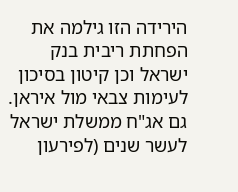הירידה הזו גילמה את הפחתת ריבית בנק ישראל וכן קיטון בסיכון לעימות צבאי מול איראן. גם אג"ח ממשלת ישראל לעשר שנים (לפירעון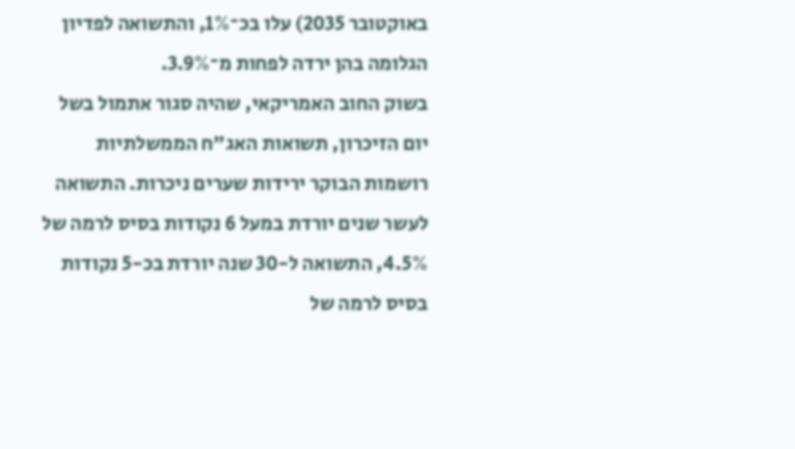באוקטובר 2035) עלו בכ־1%, והתשואה לפדיון הגלומה בהן ירדה לפחות מ־3.9%.
בשוק החוב האמריקאי, שהיה סגור אתמול בשל יום הזיכרון, תשואות האג"ח הממשלתיות רושמות הבוקר ירידות שערים ניכרות. התשואה לעשר שנים יורדת במעל 6 נקודות בסיס לרמה של 4.5%, התשואה ל-30 שנה יורדת בכ-5 נקודות בסיס לרמה של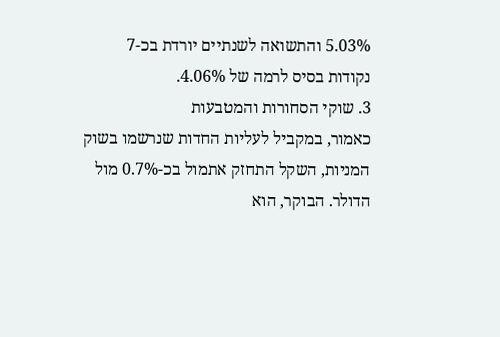5.03% והתשואה לשנתיים יורדת בכ-7 נקודות בסיס לרמה של 4.06%.
3. שוקי הסחורות והמטבעות
כאמור, במקביל לעליות החדות שנרשמו בשוק המניות, השקל התחזק אתמול בכ-0.7% מול הדולר. הבוקר, הוא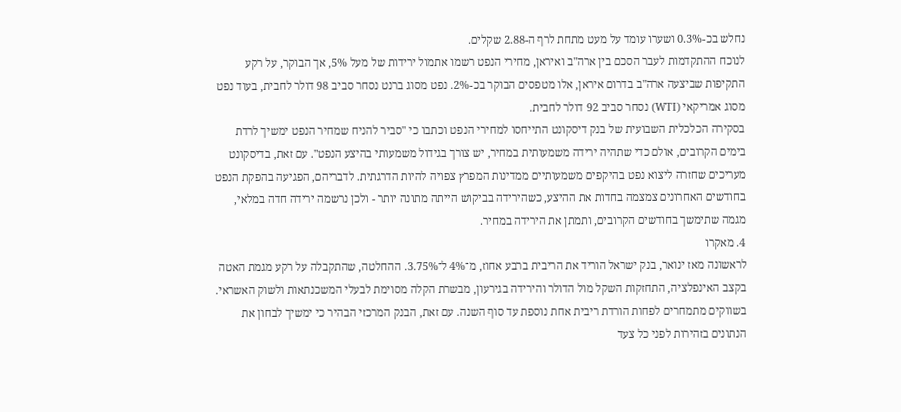נחלש בכ-0.3% ושערו עומד על מעט מתחת לרף ה-2.88 שקלים.
לנוכח ההתקדמות לעבר הסכם בין ארה"ב ואיראן, מחירי הנפט רשמו אתמול ירידות של מעל 5%, אך הבוקר, על רקע התקיפות שביצעה ארה"ב בדרום איראן, אלו מטפסים הבוקר בכ-2%. נפט מסוג ברנט נסחר סביב 98 דולר לחבית, בעוד נפט מסוג אמריקאי (WTI) נסחר סביב 92 דולר לחבית.
בסקירה הכלכלית השבועית של בנק דיסקונט התייחסו למחירי הנפט וכתבו כי "סביר להניח שמחיר הנפט ימשיך לרדת בימים הקרובים, אולם כדי שתהיה ירידה משמעותית במחיר, יש צורך בגידול משמעותי בהיצע הנפט". עם זאת, בדיסקונט מעריכים שחזרה ליצוא נפט בהיקפים משמעותיים ממדינות המפרץ צפויה להיות הדרגתית. לדבריהם, הפגיעה בהפקת הנפט בחודשים האחרונים צמצמה בחדות את ההיצע, כשהירידה בביקוש הייתה מתונה יותר - ולכן נרשמה ירידה חדה במלאי, מגמה שתימשך בחודשים הקרובים, ותמתן את הירידה במחיר.
4. מאקרו
לראשונה מאז ינואר, בנק ישראל הוריד את הריבית ברבע אחוז, מ־4% ל־3.75%. ההחלטה, שהתקבלה על רקע מגמת האטה בקצב האינפלציה, התחזקות השקל מול הדולר והירידה בגירעון, מבשרת הקלה מסוימת לבעלי המשכנתאות ולשוק האשראי. בשווקים מתמחרים לפחות הורדת ריבית אחת נוספת עד סוף השנה. עם זאת, הבנק המרכזי הבהיר כי ימשיך לבחון את הנתונים בזהירות לפני כל צעד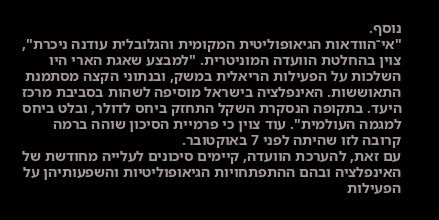נוסף.
"אי־הוודאות הגיאופוליטית המקומית והגלובלית עודנה ניכרת", צוין בהחלטת הוועדה המוניטרית. "למבצע שאגת הארי היו השלכות על הפעילות הריאלית במשק, ובנתוני הקצה מסתמנת התאוששות. האינפלציה בישראל מוסיפה לשהות בסביבת מרכז היעד. בתקופה הנסקרת השקל התחזק ביחס לדולר, ובלט ביחס למגמה העולמית". עוד צוין כי פרמיית הסיכון שוהה ברמה קרובה לזו שהיתה לפני 7 באוקטובר.
עם זאת, להערכת הוועדה, קיימים סיכונים לעלייה מחודשת של האינפלציה ובהם ההתפתחויות הגיאופוליטיות והשפעותיהן על הפעילות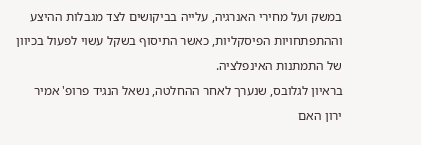במשק ועל מחירי האנרגיה, עלייה בביקושים לצד מגבלות ההיצע וההתפתחויות הפיסקליות, כאשר התיסוף בשקל עשוי לפעול בכיוון של התמתנות האינפלציה.
בראיון לגלובס, שנערך לאחר ההחלטה, נשאל הנגיד פרופ' אמיר ירון האם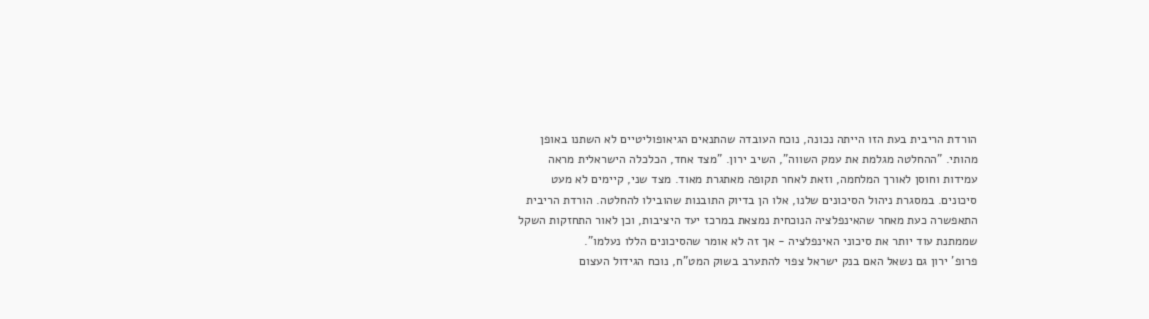הורדת הריבית בעת הזו הייתה נכונה, נוכח העובדה שהתנאים הגיאופוליטיים לא השתנו באופן מהותי. "ההחלטה מגלמת את עמק השווה", השיב ירון. "מצד אחד, הכלכלה הישראלית מראה עמידות וחוסן לאורך המלחמה, וזאת לאחר תקופה מאתגרת מאוד. מצד שני, קיימים לא מעט סיכונים. במסגרת ניהול הסיכונים שלנו, אלו הן בדיוק התובנות שהובילו להחלטה. הורדת הריבית התאפשרה כעת מאחר שהאינפלציה הנוכחית נמצאת במרכז יעד היציבות, וכן לאור התחזקות השקל שממתנת עוד יותר את סיכוני האינפלציה - אך זה לא אומר שהסיכונים הללו נעלמו".
פרופ' ירון גם נשאל האם בנק ישראל צפוי להתערב בשוק המט"ח, נוכח הגידול העצום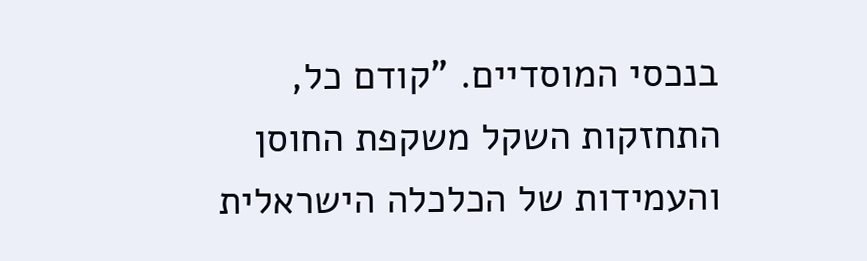בנכסי המוסדיים. "קודם כל, התחזקות השקל משקפת החוסן והעמידות של הכלכלה הישראלית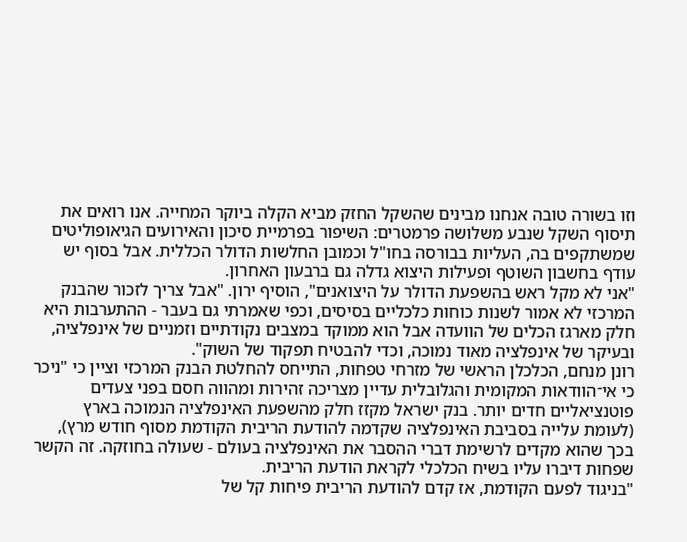וזו בשורה טובה אנחנו מבינים שהשקל החזק מביא הקלה ביוקר המחייה. אנו רואים את תיסוף השקל שנבע משלושה פרמטרים: השיפור בפרמיית סיכון והאירועים הגיאופוליטים שמשתקפים בה, העליות בבורסה בחו"ל וכמובן החלשות הדולר הכללית. אבל בסוף יש עודף בחשבון השוטף ופעילות היצוא גדלה גם ברבעון האחרון.
"אני לא מקל ראש בהשפעת הדולר על היצואנים", הוסיף ירון. "אבל צריך לזכור שהבנק המרכזי לא אמור לשנות כוחות כלכליים בסיסים, וכפי שאמרתי גם בעבר - ההתערבות היא חלק מארגז הכלים של הוועדה אבל הוא ממוקד במצבים נקודתיים וזמניים של אינפלציה, ובעיקר של אינפלציה מאוד נמוכה, וכדי להבטיח תפקוד של השוק".
רונן מנחם, הכלכלן הראשי של מזרחי טפחות, התייחס להחלטת הבנק המרכזי וציין כי "ניכר כי אי־הוודאות המקומית והגלובלית עדיין מצריכה זהירות ומהווה חסם בפני צעדים פוטנציאליים חדים יותר. בנק ישראל מקזז חלק מהשפעת האינפלציה הנמוכה בארץ (לעומת עלייה בסביבת האינפלציה שקדמה להודעת הריבית הקודמת מסוף חודש מרץ), בכך שהוא מקדים לרשימת דברי ההסבר את האינפלציה בעולם - שעולה בחוזקה. זה הקשר שפחות דיברו עליו בשיח הכלכלי לקראת הודעת הריבית.
"בניגוד לפעם הקודמת, אז קדם להודעת הריבית פיחות קל של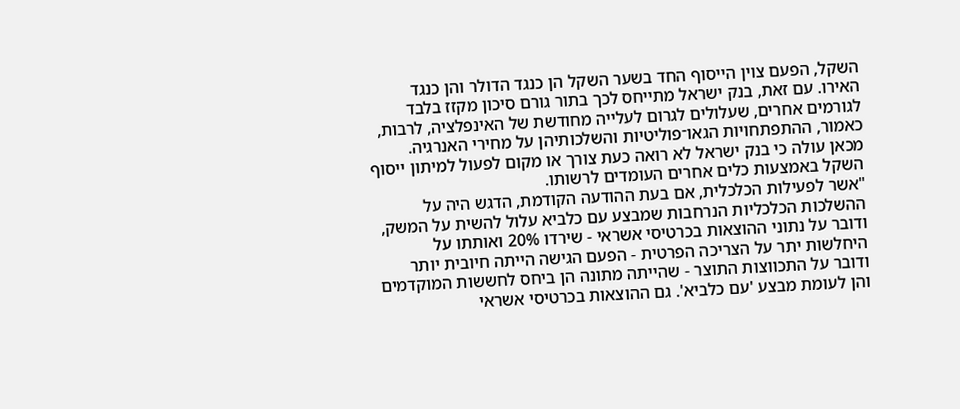השקל, הפעם צוין הייסוף החד בשער השקל הן כנגד הדולר והן כנגד האירו. עם זאת, בנק ישראל מתייחס לכך בתור גורם סיכון מקזז בלבד לגורמים אחרים, שעלולים לגרום לעלייה מחודשת של האינפלציה, לרבות, כאמור, ההתפתחויות הגאו־פוליטיות והשלכותיהן על מחירי האנרגיה.
מכאן עולה כי בנק ישראל לא רואה כעת צורך או מקום לפעול למיתון ייסוף השקל באמצעות כלים אחרים העומדים לרשותו.
"אשר לפעילות הכלכלית, אם בעת ההודעה הקודמת, הדגש היה על ההשלכות הכלכליות הנרחבות שמבצע עם כלביא עלול להשית על המשק, ודובר על נתוני ההוצאות בכרטיסי אשראי - שירדו 20% ואותתו על היחלשות יתר על הצריכה הפרטית - הפעם הגישה הייתה חיובית יותר ודובר על התכווצות התוצר - שהייתה מתונה הן ביחס לחששות המוקדמים והן לעומת מבצע 'עם כלביא'. גם ההוצאות בכרטיסי אשראי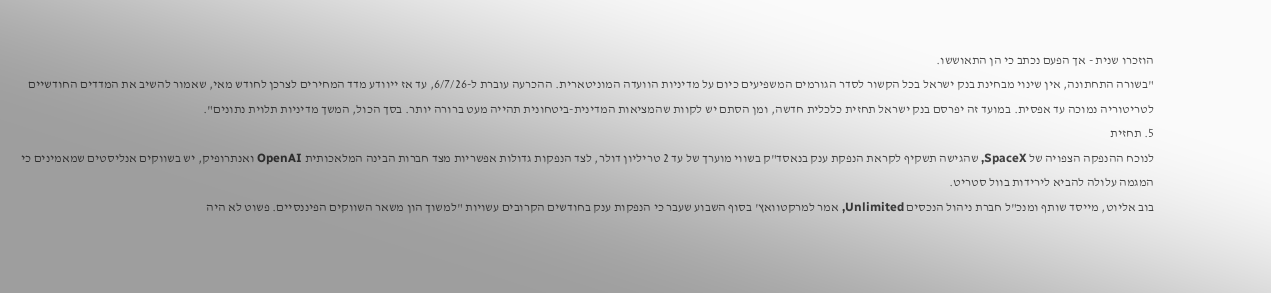הוזכרו שנית - אך הפעם נכתב כי הן התאוששו.
"בשורה התחתונה, אין שינוי מבחינת בנק ישראל בכל הקשור לסדר הגורמים המשפיעים כיום על מדיניות הוועדה המוניטארית. ההכרעה עוברת ל-6/7/26, עד אז ייוודע מדד המחירים לצרכן לחודש מאי, שאמור להשיב את המדדים החודשיים לטריטוריה נמוכה עד אפסית. במועד זה יפרסם בנק ישראל תחזית כלכלית חדשה, ומן הסתם יש לקוות שהמציאות המדינית-ביטחונית תהייה מעט ברורה יותר. בסך הכול, המשך מדיניות תלוית נתונים".
5. תחזית
לנוכח ההנפקה הצפויה של SpaceX, שהגישה תשקיף לקראת הנפקת ענק בנאסד"ק בשווי מוערך של עד 2 טריליון דולר, לצד הנפקות גדולות אפשריות מצד חברות הבינה המלאכותית OpenAI ואנתרופיק, יש בשווקים אנליסטים שמאמינים כי המגמה עלולה להביא לירידות בוול סטריט.
בוב אליוט, מייסד שותף ומנכ"ל חברת ניהול הנכסים Unlimited, אמר למרקטוואץ' בסוף השבוע שעבר כי הנפקות ענק בחודשים הקרובים עשויות "למשוך הון משאר השווקים הפיננסיים. פשוט לא היה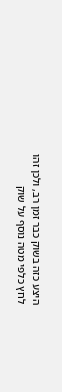היצע כזה בשוק כבר זמן רב, ולכן זהו לחץ כלפי מטה נוסף על שוק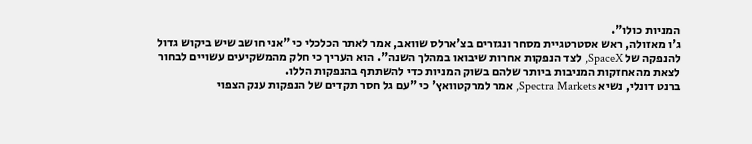המניות כולו".
ג'ו מאזולה, ראש אסטרטגיית מסחר ונגזרים בצ'ארלס שוואב, אמר לאתר הכלכלי כי "אני חושב שיש ביקוש גדול להנפקה של SpaceX, לצד הנפקות אחרות שיבואו במהלך השנה". הוא העריך כי חלק מהמשקיעים עשויים לבחור לצאת מהאחזקות המניבות ביותר שלהם בשוק המניות כדי להשתתף בהנפקות הללו.
ברנט דונלי, נשיא Spectra Markets, אמר למרקטוואץ' כי "עם גל חסר תקדים של הנפקות ענק הצפוי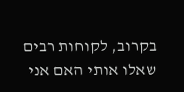בקרוב, לקוחות רבים שאלו אותי האם אני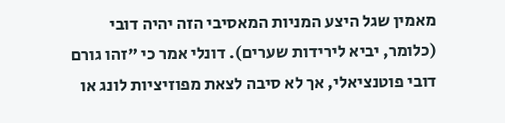מאמין שגל היצע המניות המאסיבי הזה יהיה דובי (כלומר, יביא לירידות שערים). דונלי אמר כי "זהו גורם דובי פוטנציאלי, אך לא סיבה לצאת מפוזיציות לונג או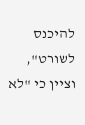להיכנס לשורט", וציין כי "לא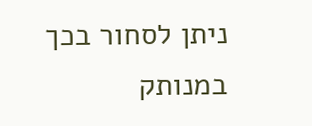ניתן לסחור בכך במנותק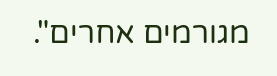מגורמים אחרים".